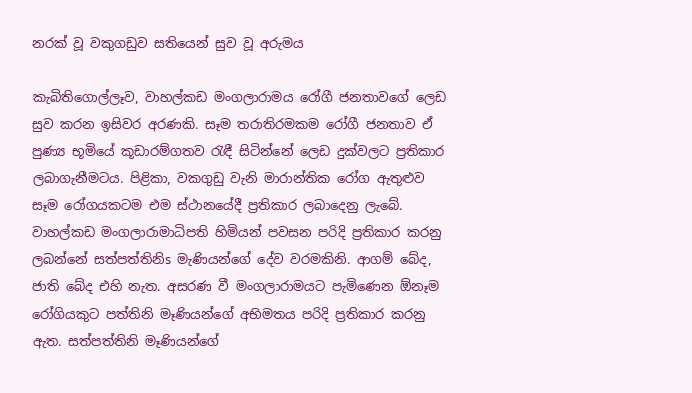නරක්‌ වූ වකුගඩුව සතියෙන් සුව වූ අරුමය

කැබිතිගොල්ලෑව, වාහල්කඩ මංගලාරාමය රෝගී ජනතාවගේ ලෙඩ සුව කරන ඉසිවර අරණකි. සෑම තරාතිරමකම රෝගී ජනතාව ඒ පුණ්‍ය භූමියේ කූඩාරම්ගතව රැඳී සිටින්නේ ලෙඩ දුක්‌වලට ප්‍රතිකාර ලබාගැනීමටය. පිළිකා, වකගුඩු වැනි මාරාන්තික රෝග ඇතුළුව සෑම රෝගයකටම එම ස්‌ථානයේදී ප්‍රතිකාර ලබාදෙනු ලැබේ. වාහල්කඩ මංගලාරාමාධිපති හිමියන් පවසන පරිදි ප්‍රතිකාර කරනු ලබන්නේ සත්පත්තිනිs මැණියන්ගේ දේව වරමකිනි. ආගම් බේද, ජාති බේද එහි නැත. අසරණ වී මංගලාරාමයට පැමිණෙන ඕනෑම රෝගියකුට පත්තිනි මෑණියන්ගේ අභිමතය පරිදි ප්‍රතිකාර කරනු ඇත. සත්පත්තිනි මෑණියන්ගේ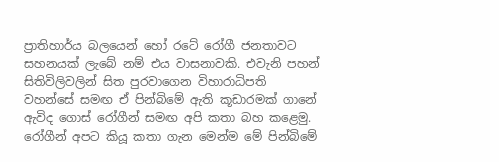ප්‍රාතිහාර්ය බලයෙන් හෝ රටේ රෝගී ජනතාවට සහනයක්‌ ලැබේ නම් එය වාසනාවකි. එවැනි පහන් සිතිවිලිවලින් සිත පුරවාගෙන විහාරාධිපති වහන්සේ සමඟ ඒ පින්බිමේ ඇති කූඩාරමක්‌ ගානේ ඇවිද ගොස්‌ රෝගීන් සමඟ අපි කතා බහ කළෙමු. රෝගීන් අපට කියූ කතා ගැන මෙන්ම මේ පින්බිමේ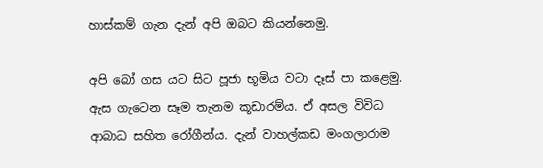හාස්‌කම් ගැන දැන් අපි ඔබට කියන්නෙමු.

අපි බෝ ගස යට සිට පූජා භූමිය වටා දෑස්‌ පා කළෙමු. ඇස ගැටෙන සෑම තැනම කූඩාරම්ය. ඒ අසල විවිධ ආබාධ සහිත රෝගීන්ය. දැන් වාහල්කඩ මංගලාරාම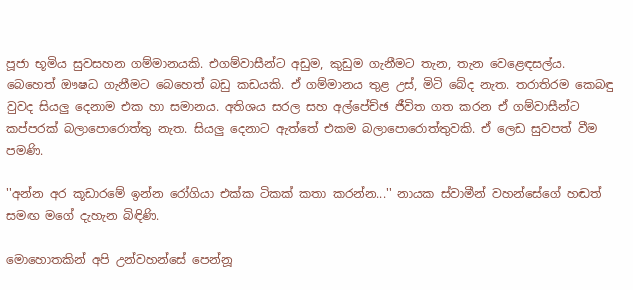පූජා භූමිය සුවසහන ගම්මානයකි. එගම්වාසීන්ට අඩුම, කුඩුම ගැනීමට තැන, තැන වෙළෙඳසල්ය. බෙහෙත් ඖෂධ ගැනීමට බෙහෙත් බඩු කඩයකි. ඒ ගම්මානය තුළ උස්‌, මිටි බේද නැත. තරාතිරම කෙබඳු වුවද සියලු දෙනාම එක හා සමානය. අතිශය සරල සහ අල්පේච්ඡ ජීවිත ගත කරන ඒ ගම්වාසීන්ට කප්පරක්‌ බලාපොරොත්තු නැත. සියලු දෙනාට ඇත්තේ එකම බලාපොරොත්තුවකි. ඒ ලෙඩ සුවපත් වීම පමණි.

''අන්න අර කූඩාරමේ ඉන්න රෝගියා එක්‌ක ටිකක්‌ කතා කරන්න...'' නායක ස්‌වාමීන් වහන්සේගේ හඬත් සමඟ මගේ දැහැන බිඳිණි.

මොහොතකින් අපි උන්වහන්සේ පෙන්නූ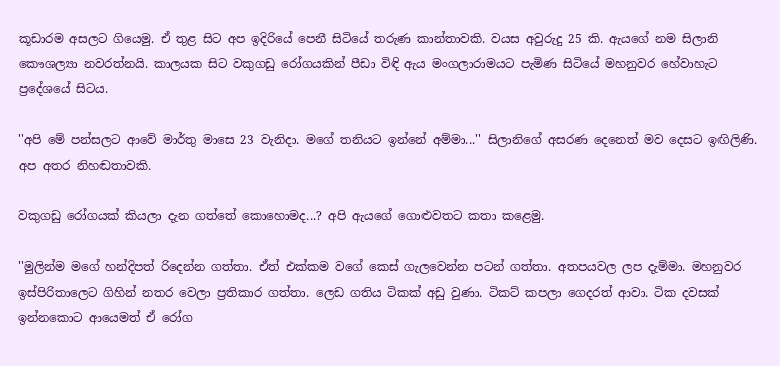කූඩාරම අසලට ගියෙමු. ඒ තුළ සිට අප ඉදිරියේ පෙනී සිටියේ තරුණ කාන්තාවකි. වයස අවුරුදු 25 කි. ඇයගේ නම සිලානි කෞශල්‍යා නවරත්නයි. කාලයක සිට වකුගඩු රෝගයකින් පීඩා විඳි ඇය මංගලාරාමයට පැමිණ සිටියේ මහනුවර හේවාහැට ප්‍රදේශයේ සිටය.

''අපි මේ පන්සලට ආවේ මාර්තු මාසෙ 23 වැනිදා. මගේ තනියට ඉන්නේ අම්මා...'' සිලානිගේ අසරණ දෙනෙත් මව දෙසට ඉඟිලිණි. අප අතර නිහඬතාවකි.

වකුගඩු රෝගයක්‌ කියලා දැන ගත්තේ කොහොමද...? අපි ඇයගේ ගොළුවතට කතා කළෙමු.

''මුලින්ම මගේ හන්දිපත් රිදෙන්න ගත්තා. ඒත් එක්‌කම වගේ කෙස්‌ ගැලවෙන්න පටන් ගත්තා. අතපයවල ලප දැම්මා. මහනුවර ඉස්‌පිරිතාලෙට ගිහින් නතර වෙලා ප්‍රතිකාර ගත්තා. ලෙඩ ගතිය ටිකක්‌ අඩු වුණා. ටිකට්‌ කපලා ගෙදරත් ආවා. ටික දවසක්‌ ඉන්නකොට ආයෙමත් ඒ රෝග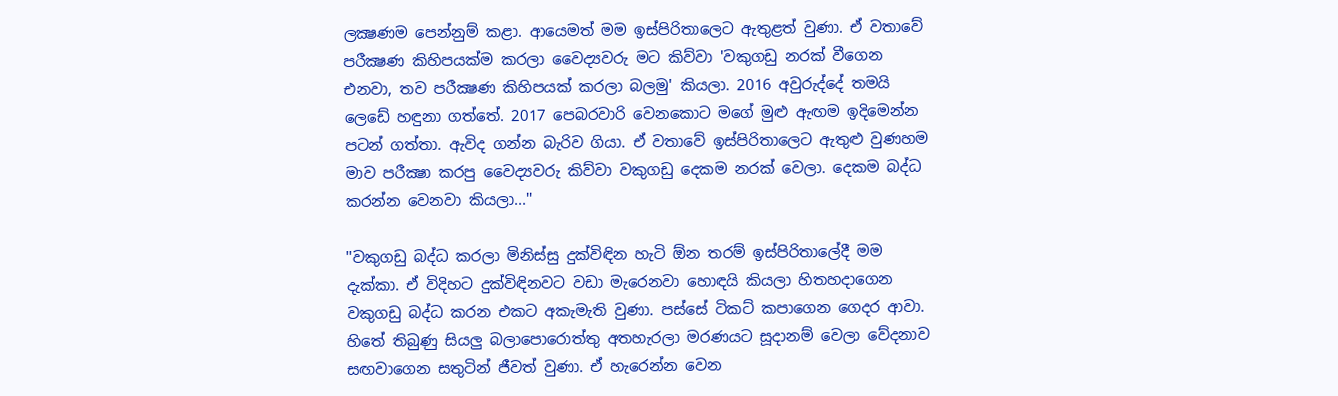ලක්‍ෂණම පෙන්නුම් කළා. ආයෙමත් මම ඉස්‌පිරිතාලෙට ඇතුළත් වුණා. ඒ වතාවේ පරීක්‍ෂණ කිහිපයක්‌ම කරලා වෛද්‍යවරු මට කිව්වා 'වකුගඩු නරක්‌ වීගෙන එනවා, තව පරීක්‍ෂණ කිහිපයක්‌ කරලා බලමු' කියලා. 2016 අවුරුද්දේ තමයි ලෙඩේ හඳුනා ගත්තේ. 2017 පෙබරවාරි වෙනකොට මගේ මුළු ඇඟම ඉදිමෙන්න පටන් ගත්තා. ඇවිද ගන්න බැරිව ගියා. ඒ වතාවේ ඉස්‌පිරිතාලෙට ඇතුළු වුණහම මාව පරීක්‍ෂා කරපු වෛද්‍යවරු කිව්වා වකුගඩු දෙකම නරක්‌ වෙලා. දෙකම බද්ධ කරන්න වෙනවා කියලා...''

''වකුගඩු බද්ධ කරලා මිනිස්‌සු දුක්‌විඳින හැටි ඕන තරම් ඉස්‌පිරිතාලේදී මම දැක්‌කා. ඒ විදිහට දුක්‌විඳිනවට වඩා මැරෙනවා හොඳයි කියලා හිතහදාගෙන වකුගඩු බද්ධ කරන එකට අකැමැති වුණා. පස්‌සේ ටිකට්‌ කපාගෙන ගෙදර ආවා. හිතේ තිබුණු සියලු බලාපොරොත්තු අතහැරලා මරණයට සූදානම් වෙලා වේදනාව සඟවාගෙන සතුටින් ජීවත් වුණා. ඒ හැරෙන්න වෙන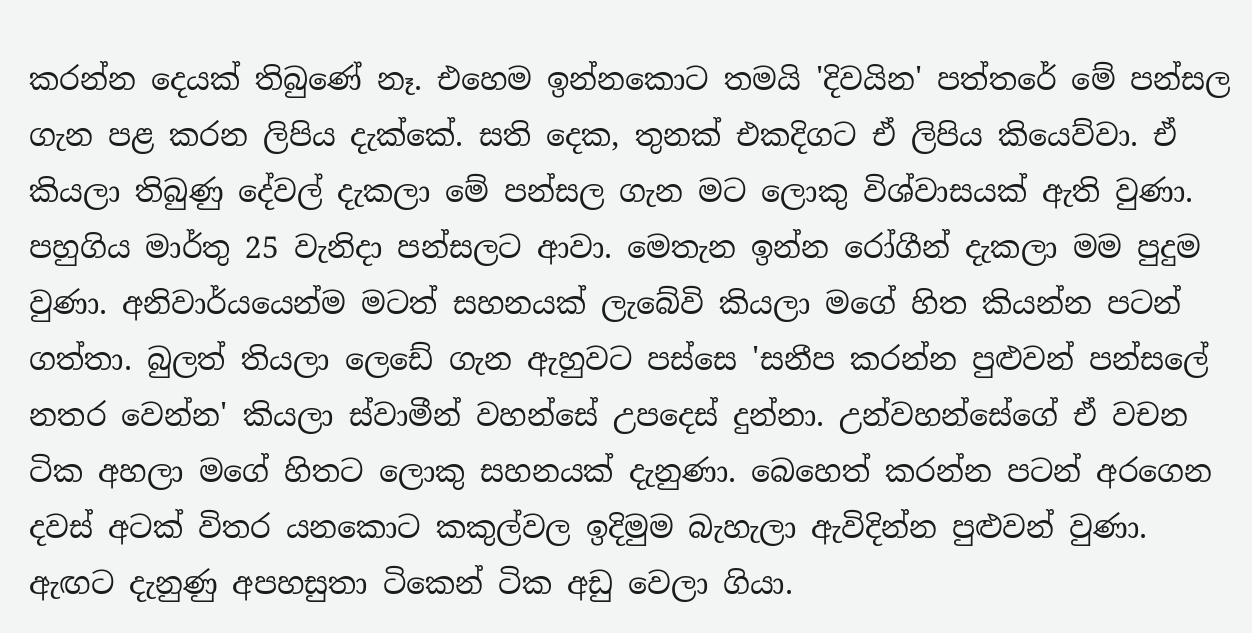කරන්න දෙයක්‌ තිබුණේ නෑ. එහෙම ඉන්නකොට තමයි 'දිවයින' පත්තරේ මේ පන්සල ගැන පළ කරන ලිපිය දැක්‌කේ. සති දෙක, තුනක්‌ එකදිගට ඒ ලිපිය කියෙව්වා. ඒ කියලා තිබුණු දේවල් දැකලා මේ පන්සල ගැන මට ලොකු විශ්වාසයක්‌ ඇති වුණා. පහුගිය මාර්තු 25 වැනිදා පන්සලට ආවා. මෙතැන ඉන්න රෝගීන් දැකලා මම පුදුම වුණා. අනිවාර්යයෙන්ම මටත් සහනයක්‌ ලැබේවි කියලා මගේ හිත කියන්න පටන් ගත්තා. බුලත් තියලා ලෙඩේ ගැන ඇහුවට පස්‌සෙ 'සනීප කරන්න පුළුවන් පන්සලේ නතර වෙන්න' කියලා ස්‌වාමීන් වහන්සේ උපදෙස්‌ දුන්නා. උන්වහන්සේගේ ඒ වචන ටික අහලා මගේ හිතට ලොකු සහනයක්‌ දැනුණා. බෙහෙත් කරන්න පටන් අරගෙන දවස්‌ අටක්‌ විතර යනකොට කකුල්වල ඉදිමුම බැහැලා ඇවිදින්න පුළුවන් වුණා. ඇඟට දැනුණු අපහසුතා ටිකෙන් ටික අඩු වෙලා ගියා.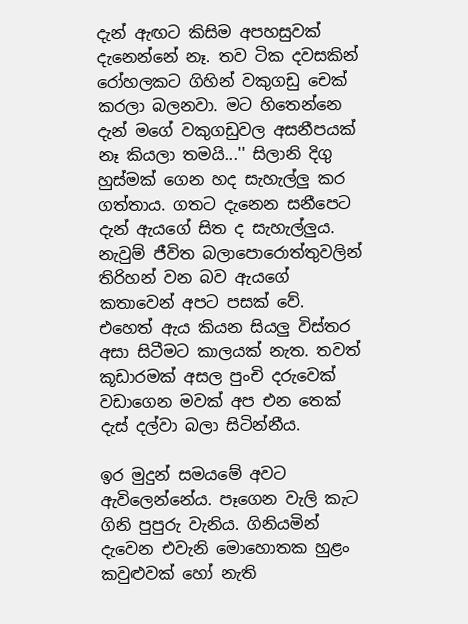දැන් ඇඟට කිසිම අපහසුවක්‌ දැනෙන්නේ නෑ. තව ටික දවසකින් රෝහලකට ගිහින් වකුගඩු චෙක්‌ කරලා බලනවා. මට හිතෙන්නෙ දැන් මගේ වකුගඩුවල අසනීපයක්‌ නෑ කියලා තමයි...'' සිලානි දිගු හුස්‌මක්‌ ගෙන හද සැහැල්ලු කර ගත්තාය. ගතට දැනෙන සනීපෙට දැන් ඇයගේ සිත ද සැහැල්ලුය. නැවුම් ජීවිත බලාපොරොත්තුවලින් තිරිහන් වන බව ඇයගේ කතාවෙන් අපට පසක්‌ වේ. එහෙත් ඇය කියන සියලු විස්‌තර අසා සිටීමට කාලයක්‌ නැත. තවත් කූඩාරමක්‌ අසල පුංචි දරුවෙක්‌ වඩාගෙන මවක්‌ අප එන තෙක්‌ දැස්‌ දල්වා බලා සිටින්නීය.

ඉර මුදුන් සමයමේ අවට ඇවිලෙන්නේය. පෑගෙන වැලි කැට ගිනි පුපුරු වැනිය. ගිනියමින් දැවෙන එවැනි මොහොතක හුළං කවුළුවක්‌ හෝ නැති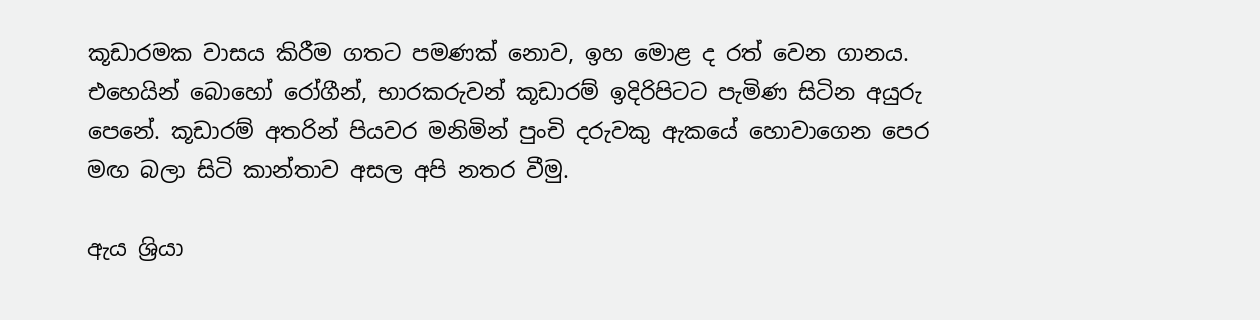කූඩාරමක වාසය කිරීම ගතට පමණක්‌ නොව, ඉහ මොළ ද රත් වෙන ගානය. එහෙයින් බොහෝ රෝගීන්, භාරකරුවන් කූඩාරම් ඉදිරිපිටට පැමිණ සිටින අයුරු පෙනේ. කූඩාරම් අතරින් පියවර මනිමින් පුංචි දරුවකු ඇකයේ හොවාගෙන පෙර මඟ බලා සිටි කාන්තාව අසල අපි නතර වීමු.

ඇය ශ්‍රියා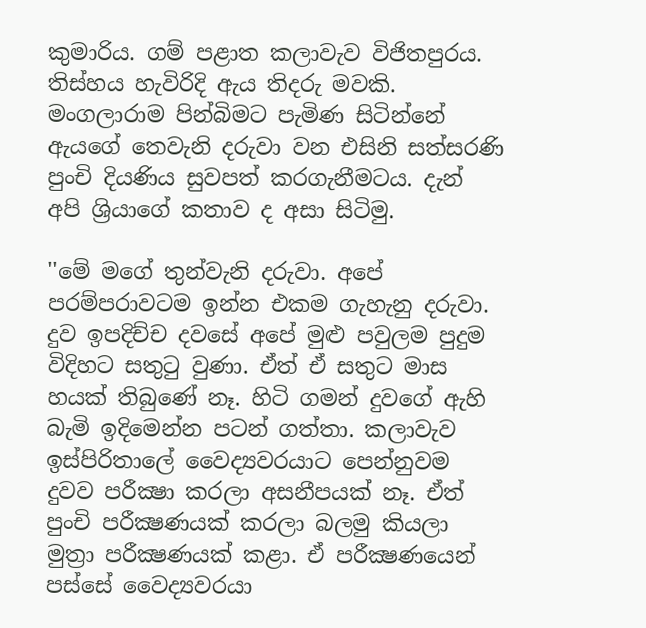කුමාරිය. ගම් පළාත කලාවැව විජිතපුරය. තිස්‌හය හැවිරිදි ඇය තිදරු මවකි. මංගලාරාම පින්බිමට පැමිණ සිටින්නේ ඇයගේ තෙවැනි දරුවා වන එසිනි සත්සරණි පුංචි දියණිය සුවපත් කරගැනීමටය. දැන් අපි ශ්‍රියාගේ කතාව ද අසා සිටිමු.

''මේ මගේ තුන්වැනි දරුවා. අපේ පරම්පරාවටම ඉන්න එකම ගැහැනු දරුවා. දුව ඉපදිච්ච දවසේ අපේ මුළු පවුලම පුදුම විදිහට සතුටු වුණා. ඒත් ඒ සතුට මාස හයක්‌ තිබුණේ නෑ. හිටි ගමන් දුවගේ ඇහි බැමි ඉදිමෙන්න පටන් ගත්තා. කලාවැව ඉස්‌පිරිතාලේ වෛද්‍යවරයාට පෙන්නුවම දුවව පරීක්‍ෂා කරලා අසනීපයක්‌ නෑ. ඒත් පුංචි පරීක්‍ෂණයක්‌ කරලා බලමු කියලා මුත්‍රා පරීක්‍ෂණයක්‌ කළා. ඒ පරීක්‍ෂණයෙන් පස්‌සේ වෛද්‍යවරයා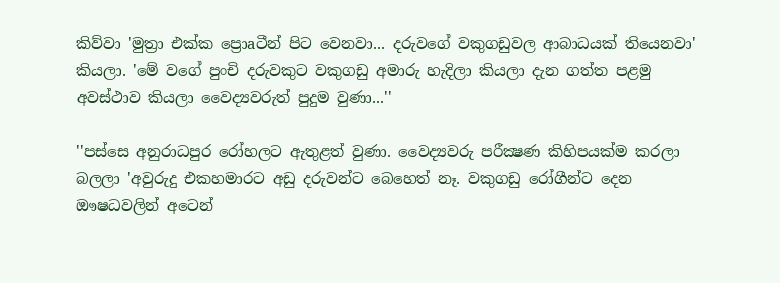කිව්වා 'මුත්‍රා එක්‌ක ප්‍රොaටීන් පිට වෙනවා... දරුවගේ වකුගඩුවල ආබාධයක්‌ තියෙනවා' කියලා. 'මේ වගේ පුංචි දරුවකුට වකුගඩු අමාරු හැදිලා කියලා දැන ගත්ත පළමු අවස්‌ථාව කියලා වෛද්‍යවරුත් පුදුම වුණා...''

''පස්‌සෙ අනුරාධපුර රෝහලට ඇතුළත් වුණා. වෛද්‍යවරු පරීක්‍ෂණ කිහිපයක්‌ම කරලා බලලා 'අවුරුදු එකහමාරට අඩු දරුවන්ට බෙහෙත් නෑ. වකුගඩු රෝගීන්ට දෙන ඖෂධවලින් අටෙන්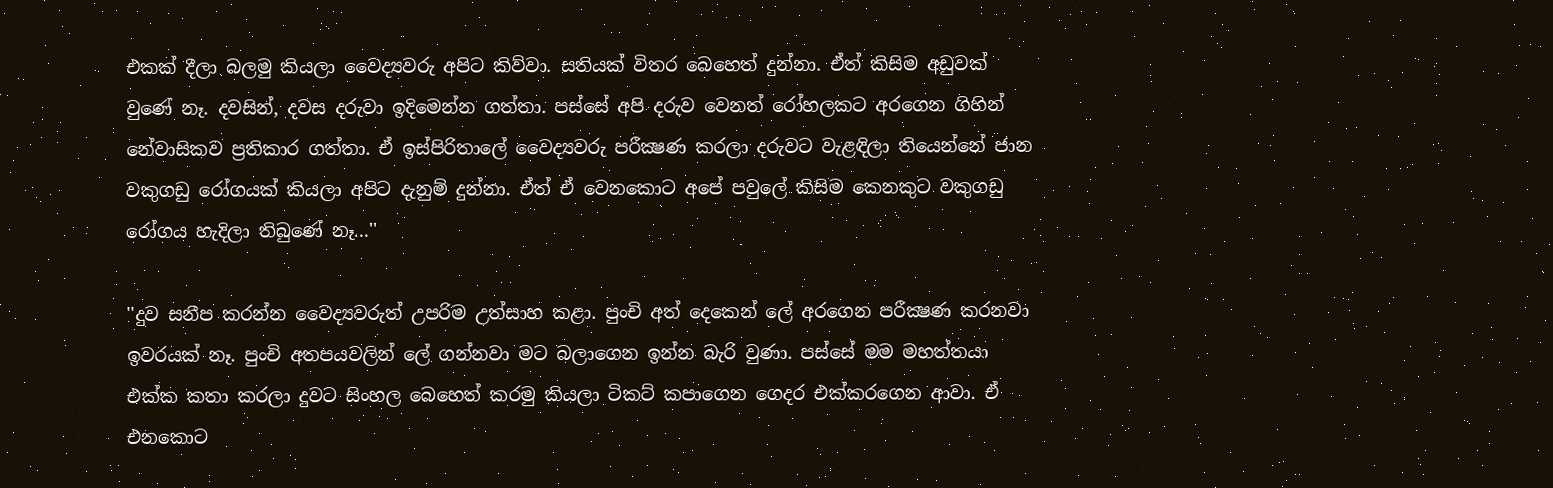එකක්‌ දීලා බලමු කියලා වෛද්‍යවරු අපිට කිව්වා. සතියක්‌ විතර බෙහෙත් දුන්නා. ඒත් කිසිම අඩුවක්‌ වුණේ නෑ. දවසින්, දවස දරුවා ඉදිමෙන්න ගත්තා. පස්‌සේ අපි දරුව වෙනත් රෝහලකට අරගෙන ගිහින් නේවාසිකව ප්‍රතිකාර ගත්තා. ඒ ඉස්‌පිරිතාලේ වෛද්‍යවරු පරීක්‍ෂණ කරලා දරුවට වැළඳිලා තියෙන්නේ ජාන වකුගඩු රෝගයක්‌ කියලා අපිට දැනුම් දුන්නා. ඒත් ඒ වෙනකොට අපේ පවුලේ කිසිම කෙනකුට වකුගඩු රෝගය හැදිලා තිබුණේ නෑ...''

''දුව සනීප කරන්න වෛද්‍යවරුත් උපරිම උත්සාහ කළා. පුංචි අත් දෙකෙන් ලේ අරගෙන පරීක්‍ෂණ කරනවා ඉවරයක්‌ නෑ. පුංචි අතපයවලින් ලේ ගන්නවා මට බලාගෙන ඉන්න බැරි වුණා. පස්‌සේ මම මහත්තයා එක්‌ක කතා කරලා දුවට සිංහල බෙහෙත් කරමු කියලා ටිකට්‌ කපාගෙන ගෙදර එක්‌කරගෙන ආවා. ඒ එනකොට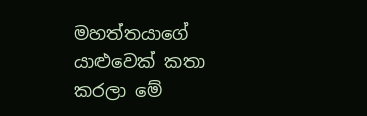මහත්තයාගේ යාළුවෙක්‌ කතා කරලා මේ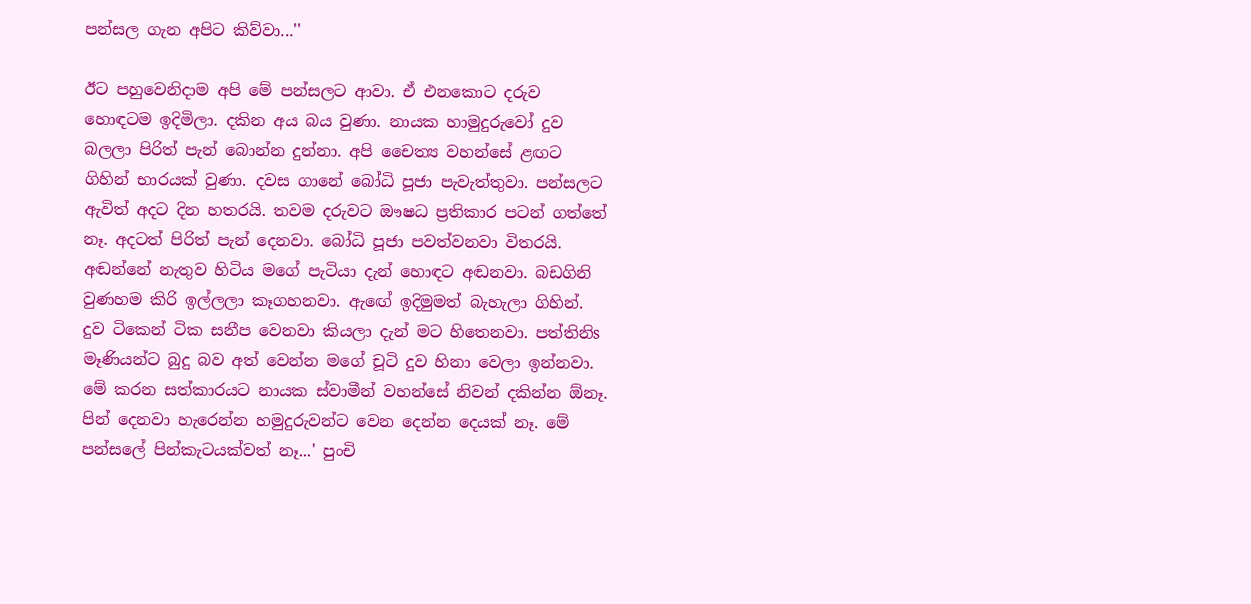පන්සල ගැන අපිට කිව්වා...''

ඊට පහුවෙනිදාම අපි මේ පන්සලට ආවා. ඒ එනකොට දරුව හොඳටම ඉදිමිලා. දකින අය බය වුණා. නායක හාමුදුරුවෝ දුව බලලා පිරිත් පැන් බොන්න දුන්නා. අපි චෛත්‍ය වහන්සේ ළඟට ගිහින් භාරයක්‌ වුණා. දවස ගානේ බෝධි පූජා පැවැත්තුවා. පන්සලට ඇවිත් අදට දින හතරයි. තවම දරුවට ඖෂධ ප්‍රතිකාර පටන් ගත්තේ නෑ. අදටත් පිරිත් පැන් දෙනවා. බෝධි පූජා පවත්වනවා විතරයි. අඬන්නේ නැතුව හිටිය මගේ පැටියා දැන් හොඳට අඬනවා. බඩගිනි වුණහම කිරි ඉල්ලලා කෑගහනවා. ඇඟේ ඉදිමුමත් බැහැලා ගිහින්. දුව ටිකෙන් ටික සනීප වෙනවා කියලා දැන් මට හිතෙනවා. පත්තිනිs මෑණියන්ට බුදු බව අත් වෙන්න මගේ චූටි දුව හිනා වෙලා ඉන්නවා. මේ කරන සත්කාරයට නායක ස්‌වාමීන් වහන්සේ නිවන් දකින්න ඕනෑ. පින් දෙනවා හැරෙන්න හමුදුරුවන්ට වෙන දෙන්න දෙයක්‌ නෑ. මේ පන්සලේ පින්කැටයක්‌වත් නෑ...' පුංචි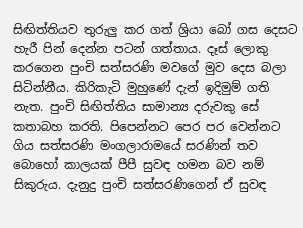සිඟිත්තියව තුරුලු කර ගත් ශ්‍රියා බෝ ගස දෙසට හැරී පින් දෙන්න පටන් ගත්තාය. දෑස්‌ ලොකු කරගෙන පුංචි සත්සරණි මවගේ මුව දෙස බලා සිටින්නීය. කිරිකැටි මුහුණේ දැන් ඉදිමුම් ගති නැත. පුංචි සිඟිත්තිය සාමාන්‍ය දරුවකු සේ කතාබහ කරති. පිපෙන්නට පෙර පර වෙන්නට ගිය සත්සරණි මංගලාරාමයේ සරණින් තව බොහෝ කාලයක්‌ පීපී සුවඳ හමන බව නම් සිකුරුය. දැනුදු පුංචි සත්සරණිගෙන් ඒ සුවඳ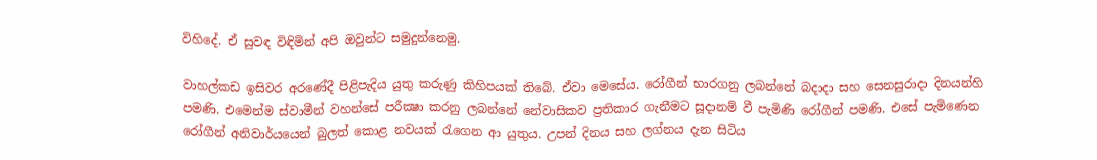විහිදේ. ඒ සුවඳ විඳිමින් අපි ඔවුන්ට සමුදුන්නෙමු.

වාහල්කඩ ඉසිවර අරණේදී පිළිපැදිය යුතු කරුණු කිහිපයක්‌ තිබේ. ඒවා මෙසේය. රෝගීන් භාරගනු ලබන්නේ බදාදා සහ සෙනසුරාදා දිනයන්හි පමණි. එමෙන්ම ස්‌වාමීන් වහන්සේ පරීක්‍ෂා කරනු ලබන්නේ නේවාසිකව ප්‍රතිකාර ගැනීමට සූදානම් වී පැමිණි රෝගීන් පමණි. එසේ පැමිණෙන රෝගීන් අනිවාර්යයෙන් බුලත් කොළ නවයක්‌ රැගෙන ආ යුතුය. උපන් දිනය සහ ලග්නය දැන සිටිය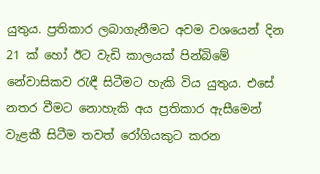යුතුය. ප්‍රතිකාර ලබාගැනීමට අවම වශයෙන් දින 21 ක්‌ හෝ ඊට වැඩි කාලයක්‌ පින්බිමේ නේවාසිකව රැඳී සිටීමට හැකි විය යුතුය. එසේ නතර වීමට නොහැකි අය ප්‍රතිකාර ඇසීමෙන් වැළකී සිටීම තවත් රෝගියකුට කරන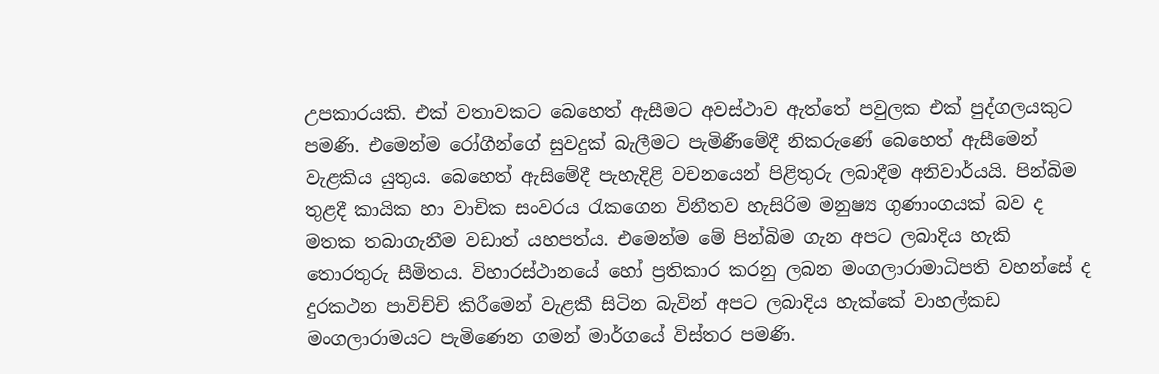උපකාරයකි. එක්‌ වතාවකට බෙහෙත් ඇසීමට අවස්‌ථාව ඇත්තේ පවුලක එක්‌ පුද්ගලයකුට පමණි. එමෙන්ම රෝගීන්ගේ සුවදුක්‌ බැලීමට පැමිණීමේදී නිකරුණේ බෙහෙත් ඇසීමෙන් වැළකිය යුතුය. බෙහෙත් ඇසිමේදී පැහැදිළි වචනයෙන් පිළිතුරු ලබාදීම අනිවාර්යයි. පින්බිම තුළදී කායික හා වාචික සංවරය රැකගෙන විනීතව හැසිරිම මනුෂ්‍ය ගුණාංගයක්‌ බව ද මතක තබාගැනීම වඩාත් යහපත්ය. එමෙන්ම මේ පින්බිම ගැන අපට ලබාදිය හැකි තොරතුරු සීමිතය. විහාරස්‌ථානයේ හෝ ප්‍රතිකාර කරනු ලබන මංගලාරාමාධිපති වහන්සේ ද දුරකථන පාවිච්චි කිරීමෙන් වැළකී සිටින බැවින් අපට ලබාදිය හැක්‌කේ වාහල්කඩ මංගලාරාමයට පැමිණෙන ගමන් මාර්ගයේ විස්‌තර පමණි.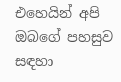එහෙයින් අපි ඔබගේ පහසුව සඳහා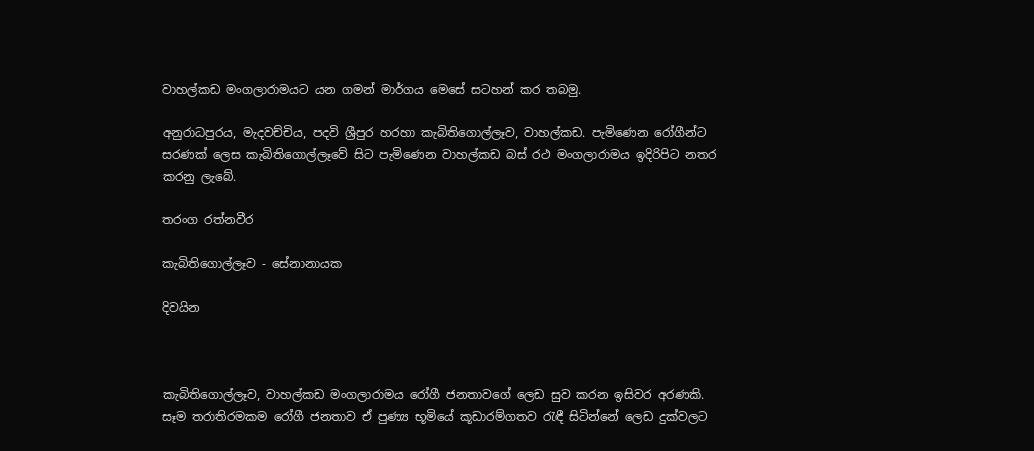වාහල්කඩ මංගලාරාමයට යන ගමන් මාර්ගය මෙසේ සටහන් කර තබමු.

අනුරාධපුරය, මැදවච්චිය, පදවි ශ්‍රීපුර හරහා කැබිතිගොල්ලෑව, වාහල්කඩ. පැමිණෙන රෝගීන්ට සරණක්‌ ලෙස කැබිතිගොල්ලෑවේ සිට පැමිණෙන වාහල්කඩ බස්‌ රථ මංගලාරාමය ඉදිරිපිට නතර කරනු ලැබේ.

තරංග රත්නවීර

කැබිතිගොල්ලෑව - සේනානායක

දිවයින



කැබිතිගොල්ලෑව, වාහල්කඩ මංගලාරාමය රෝගී ජනතාවගේ ලෙඩ සුව කරන ඉසිවර අරණකි. සෑම තරාතිරමකම රෝගී ජනතාව ඒ පුණ්‍ය භූමියේ කූඩාරම්ගතව රැඳී සිටින්නේ ලෙඩ දුක්‌වලට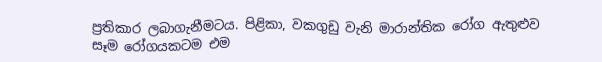ප්‍රතිකාර ලබාගැනීමටය. පිළිකා, වකගුඩු වැනි මාරාන්තික රෝග ඇතුළුව සෑම රෝගයකටම එම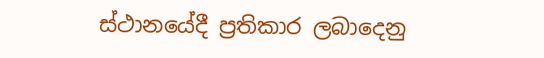ස්‌ථානයේදී ප්‍රතිකාර ලබාදෙනු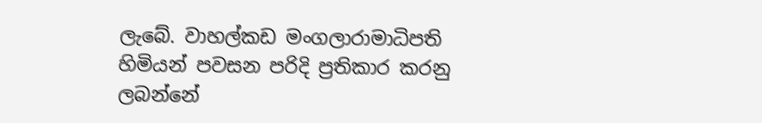ලැබේ. වාහල්කඩ මංගලාරාමාධිපති හිමියන් පවසන පරිදි ප්‍රතිකාර කරනු ලබන්නේ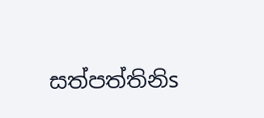සත්පත්තිනිs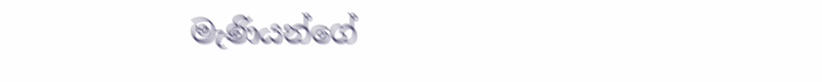මැණියන්ගේ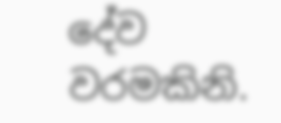දේව වරමකිනි.